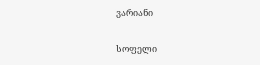ვარიანი

სოფელი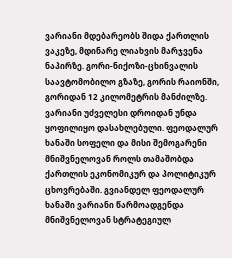ვარიანი მდებარეობს შიდა ქართლის ვაკეზე, მდინარე ლიახვის მარჯვენა ნაპირზე. გორი-ნიქოზი-ცხინვალის საავტომობილო გზაზე, გორის რაიონში, გორიდან 12 კილომეტრის მანძილზე. ვარიანი უძველესი დროიდან უნდა ყოფილიყო დასახლებული. ფეოდალურ ხანაში სოფელი და მისი შემოგარენი მნიშვნელოვან როლს თამაშობდა ქართლის ეკონომიკურ და პოლიტიკურ ცხოვრებაში. გვიანდელ ფეოდალურ ხანაში ვარიანი წარმოადგენდა მნიშვნელოვან სტრატეგიულ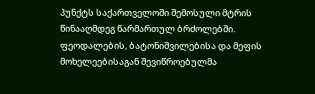პუნქტს საქართველოში შემოსული მტრის წინააღმდეგ წარმართულ ბრძოლებში. ფეოდალების, ბატონიშვილებისა და მეფის მოხელეებისაგან შევიწროებულმა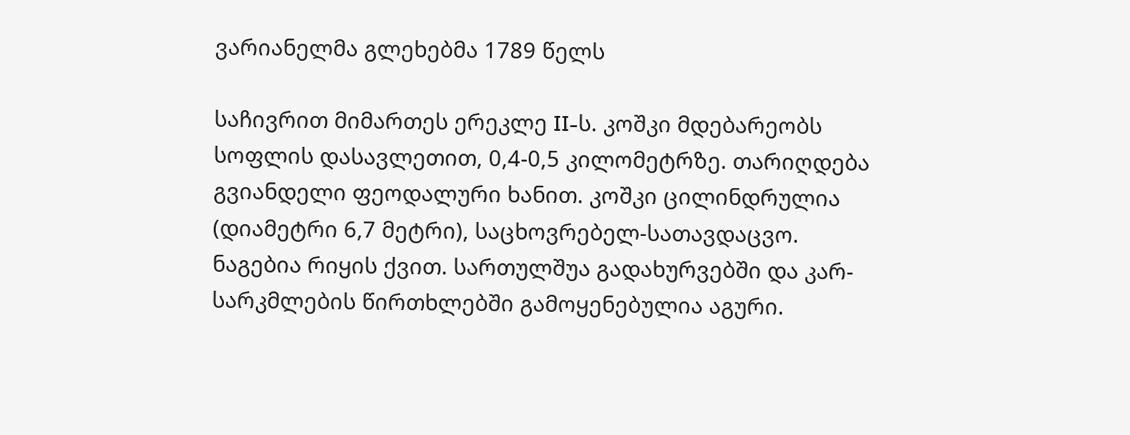ვარიანელმა გლეხებმა 1789 წელს

საჩივრით მიმართეს ერეკლე II-ს. კოშკი მდებარეობს სოფლის დასავლეთით, 0,4-0,5 კილომეტრზე. თარიღდება გვიანდელი ფეოდალური ხანით. კოშკი ცილინდრულია (დიამეტრი 6,7 მეტრი), საცხოვრებელ-სათავდაცვო. ნაგებია რიყის ქვით. სართულშუა გადახურვებში და კარ-სარკმლების წირთხლებში გამოყენებულია აგური.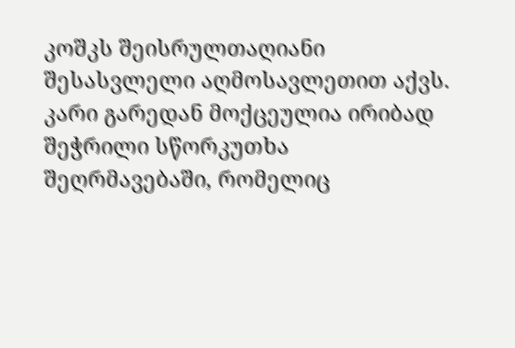კოშკს შეისრულთაღიანი შესასვლელი აღმოსავლეთით აქვს. კარი გარედან მოქცეულია ირიბად შეჭრილი სწორკუთხა შეღრმავებაში, რომელიც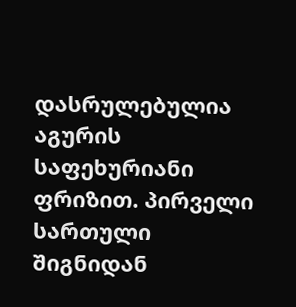დასრულებულია აგურის საფეხურიანი ფრიზით. პირველი სართული შიგნიდან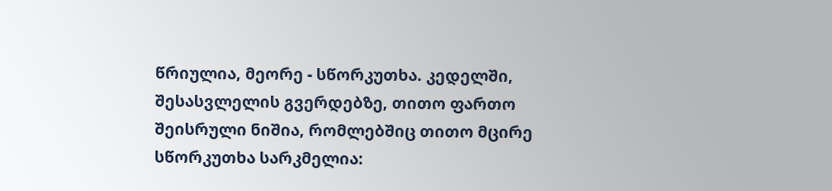წრიულია, მეორე - სწორკუთხა. კედელში, შესასვლელის გვერდებზე, თითო ფართო შეისრული ნიშია, რომლებშიც თითო მცირე სწორკუთხა სარკმელია: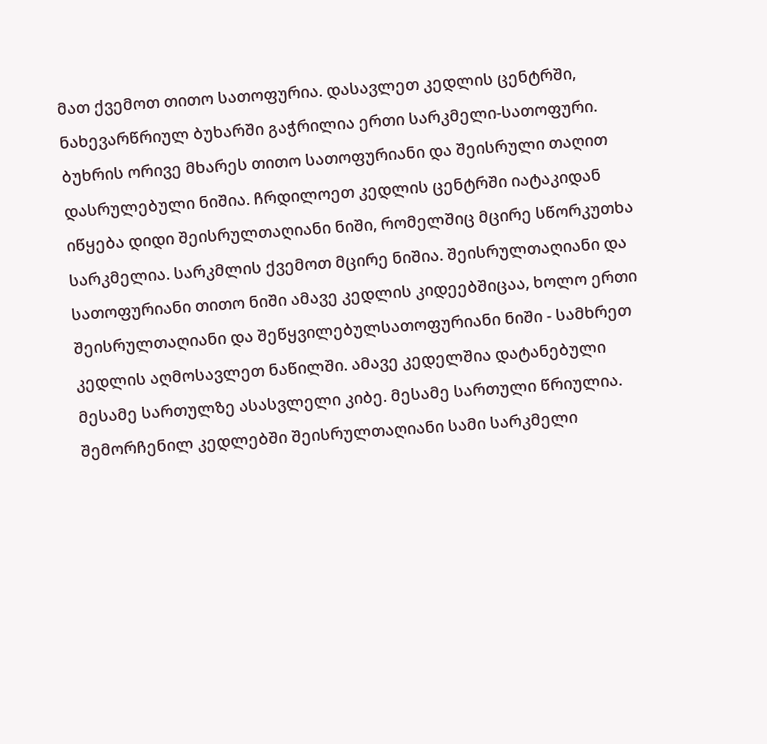მათ ქვემოთ თითო სათოფურია. დასავლეთ კედლის ცენტრში, ნახევარწრიულ ბუხარში გაჭრილია ერთი სარკმელი-სათოფური. ბუხრის ორივე მხარეს თითო სათოფურიანი და შეისრული თაღით დასრულებული ნიშია. ჩრდილოეთ კედლის ცენტრში იატაკიდან იწყება დიდი შეისრულთაღიანი ნიში, რომელშიც მცირე სწორკუთხა სარკმელია. სარკმლის ქვემოთ მცირე ნიშია. შეისრულთაღიანი და სათოფურიანი თითო ნიში ამავე კედლის კიდეებშიცაა, ხოლო ერთი შეისრულთაღიანი და შეწყვილებულსათოფურიანი ნიში - სამხრეთ კედლის აღმოსავლეთ ნაწილში. ამავე კედელშია დატანებული მესამე სართულზე ასასვლელი კიბე. მესამე სართული წრიულია. შემორჩენილ კედლებში შეისრულთაღიანი სამი სარკმელი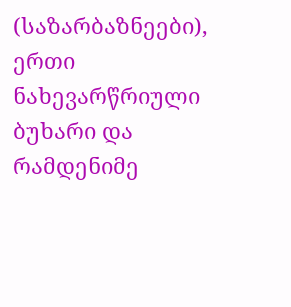(საზარბაზნეები), ერთი ნახევარწრიული ბუხარი და რამდენიმე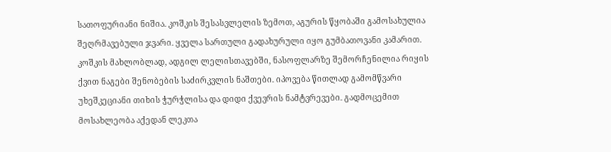სათოფურიანი ნიშია. კოშკის შესასვლელის ზემოთ, აგურის წყობაში გამოსახულია შეღრმავებული ჯვარი. ყველა სართული გადახურული იყო გუმბათოვანი კამარით. კოშკის მახლობლად, ადგილ ლელისთავებში, ნასოფლარზე შემორჩენილია რიყის ქვით ნაგები შენობების საძირკვლის ნაშთები. იპოვება წითლად გამომწვარი უხეშკეციანი თიხის ჭურჭლისა და დიდი ქვევრის ნამტვრევები. გადმოცემით მოსახლეობა აქედან ლეკთა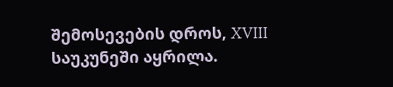შემოსევების დროს, XVIII საუკუნეში აყრილა.